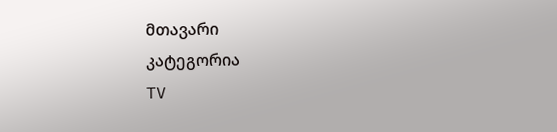მთავარი
კატეგორია
TV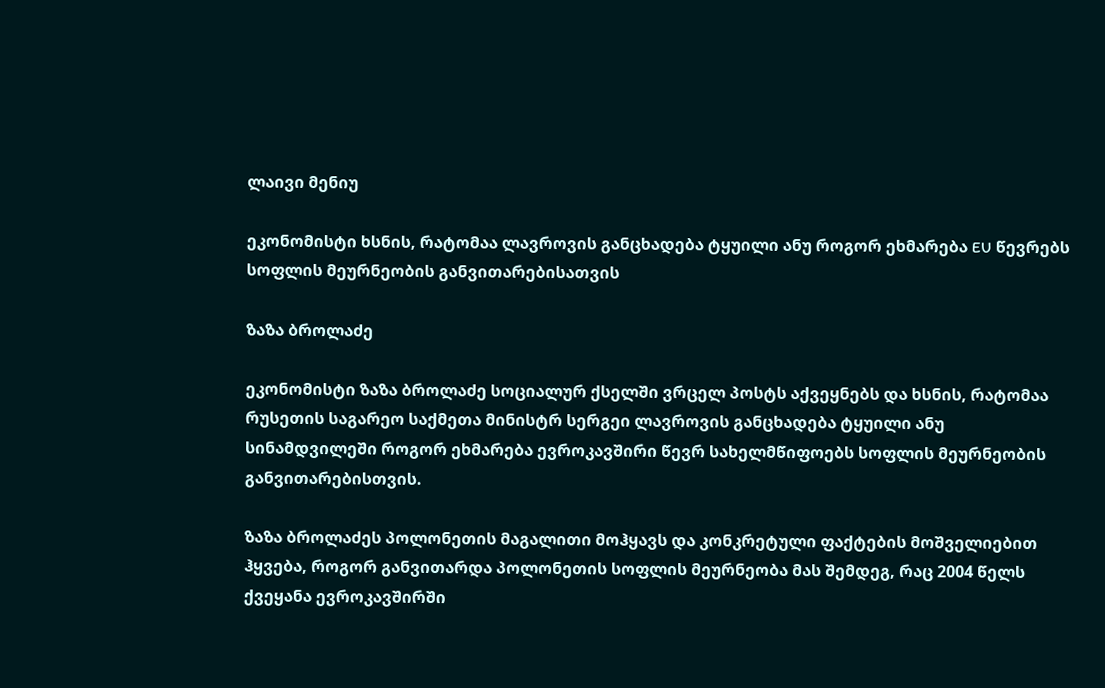ლაივი მენიუ

ეკონომისტი ხსნის, რატომაა ლავროვის განცხადება ტყუილი ანუ როგორ ეხმარება EU წევრებს სოფლის მეურნეობის განვითარებისათვის

ზაზა ბროლაძე

ეკონომისტი ზაზა ბროლაძე სოციალურ ქსელში ვრცელ პოსტს აქვეყნებს და ხსნის, რატომაა რუსეთის საგარეო საქმეთა მინისტრ სერგეი ლავროვის განცხადება ტყუილი ანუ სინამდვილეში როგორ ეხმარება ევროკავშირი წევრ სახელმწიფოებს სოფლის მეურნეობის განვითარებისთვის.

ზაზა ბროლაძეს პოლონეთის მაგალითი მოჰყავს და კონკრეტული ფაქტების მოშველიებით ჰყვება, როგორ განვითარდა პოლონეთის სოფლის მეურნეობა მას შემდეგ, რაც 2004 წელს ქვეყანა ევროკავშირში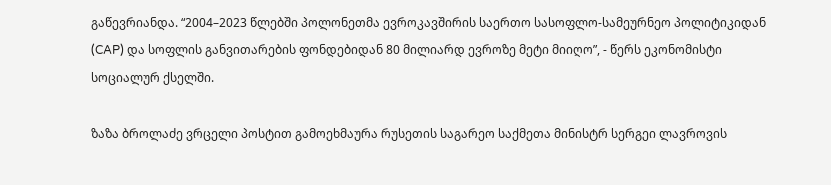გაწევრიანდა. “2004–2023 წლებში პოლონეთმა ევროკავშირის საერთო სასოფლო-სამეურნეო პოლიტიკიდან (CAP) და სოფლის განვითარების ფონდებიდან 80 მილიარდ ევროზე მეტი მიიღო”, - წერს ეკონომისტი სოციალურ ქსელში.

ზაზა ბროლაძე ვრცელი პოსტით გამოეხმაურა რუსეთის საგარეო საქმეთა მინისტრ სერგეი ლავროვის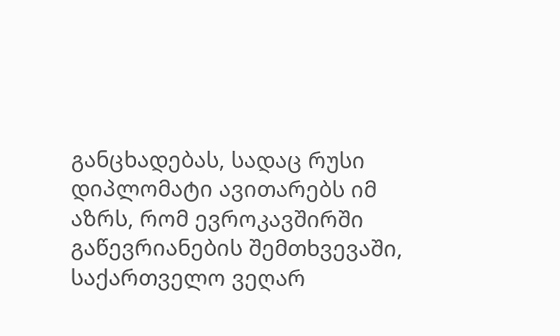განცხადებას, სადაც რუსი დიპლომატი ავითარებს იმ აზრს, რომ ევროკავშირში გაწევრიანების შემთხვევაში, საქართველო ვეღარ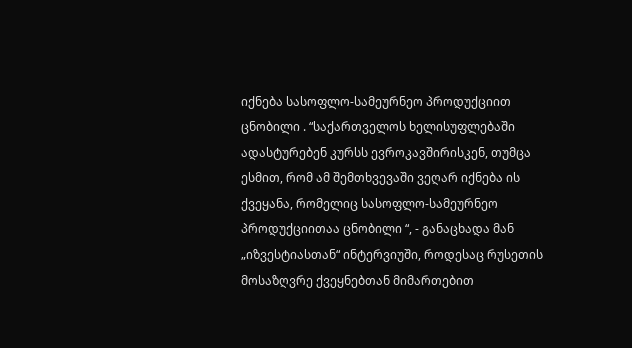იქნება სასოფლო-სამეურნეო პროდუქციით ცნობილი . “საქართველოს ხელისუფლებაში ადასტურებენ კურსს ევროკავშირისკენ, თუმცა ესმით, რომ ამ შემთხვევაში ვეღარ იქნება ის ქვეყანა, რომელიც სასოფლო-სამეურნეო პროდუქციითაა ცნობილი “, - განაცხადა მან „იზვესტიასთან“ ინტერვიუში, როდესაც რუსეთის მოსაზღვრე ქვეყნებთან მიმართებით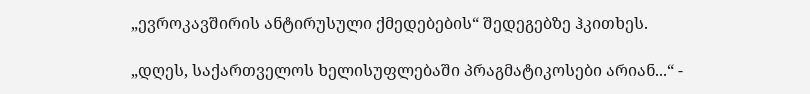„ევროკავშირის ანტირუსული ქმედებების“ შედეგებზე ჰკითხეს.

„დღეს, საქართველოს ხელისუფლებაში პრაგმატიკოსები არიან...“ -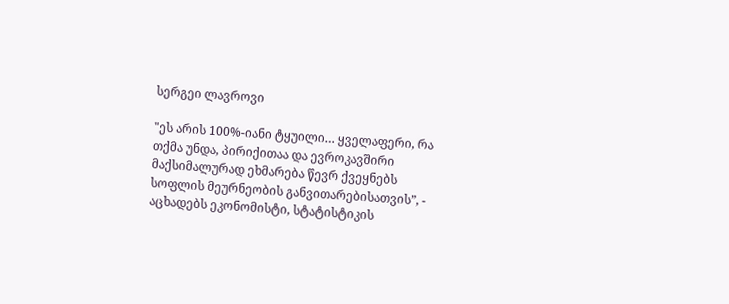სერგეი ლავროვი

"ეს არის 100%-იანი ტყუილი… ყველაფერი, რა თქმა უნდა, პირიქითაა და ევროკავშირი მაქსიმალურად ეხმარება წევრ ქვეყნებს სოფლის მეურნეობის განვითარებისათვის”, - აცხადებს ეკონომისტი, სტატისტიკის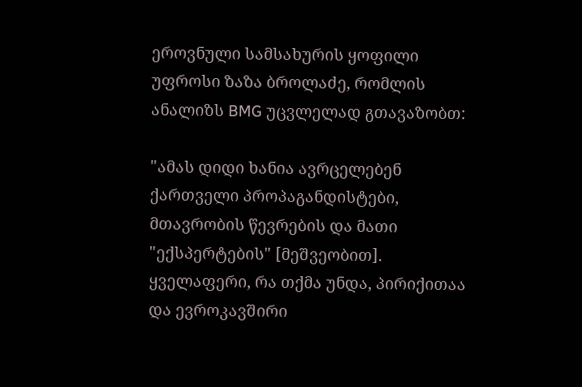ეროვნული სამსახურის ყოფილი უფროსი ზაზა ბროლაძე, რომლის ანალიზს BMG უცვლელად გთავაზობთ:

"ამას დიდი ხანია ავრცელებენ ქართველი პროპაგანდისტები, მთავრობის წევრების და მათი "ექსპერტების" [მეშვეობით]. ყველაფერი, რა თქმა უნდა, პირიქითაა და ევროკავშირი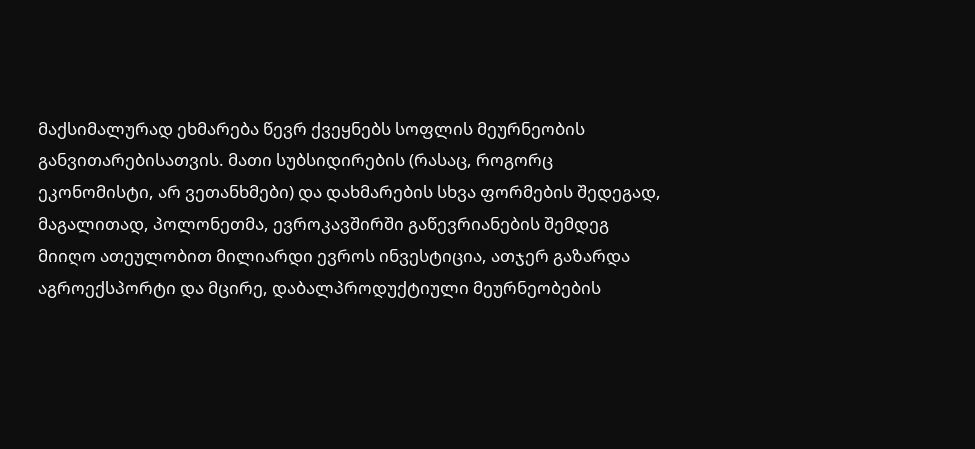მაქსიმალურად ეხმარება წევრ ქვეყნებს სოფლის მეურნეობის განვითარებისათვის. მათი სუბსიდირების (რასაც, როგორც ეკონომისტი, არ ვეთანხმები) და დახმარების სხვა ფორმების შედეგად, მაგალითად, პოლონეთმა, ევროკავშირში გაწევრიანების შემდეგ მიიღო ათეულობით მილიარდი ევროს ინვესტიცია, ათჯერ გაზარდა აგროექსპორტი და მცირე, დაბალპროდუქტიული მეურნეობების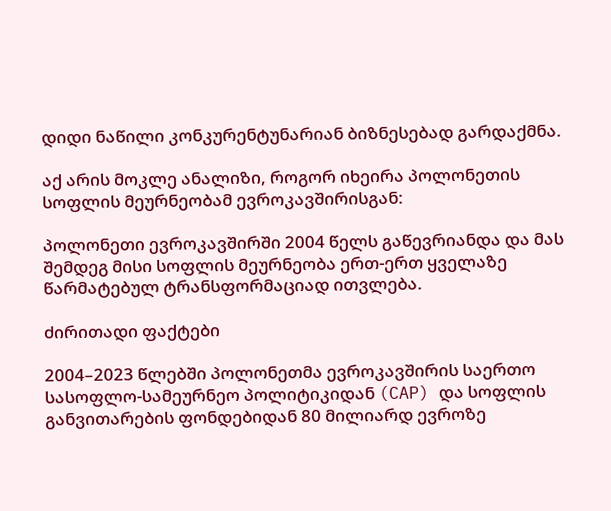დიდი ნაწილი კონკურენტუნარიან ბიზნესებად გარდაქმნა.

აქ არის მოკლე ანალიზი, როგორ იხეირა პოლონეთის სოფლის მეურნეობამ ევროკავშირისგან:

პოლონეთი ევროკავშირში 2004 წელს გაწევრიანდა და მას შემდეგ მისი სოფლის მეურნეობა ერთ-ერთ ყველაზე წარმატებულ ტრანსფორმაციად ითვლება.

ძირითადი ფაქტები

2004–2023 წლებში პოლონეთმა ევროკავშირის საერთო სასოფლო-სამეურნეო პოლიტიკიდან (CAP) და სოფლის განვითარების ფონდებიდან 80 მილიარდ ევროზე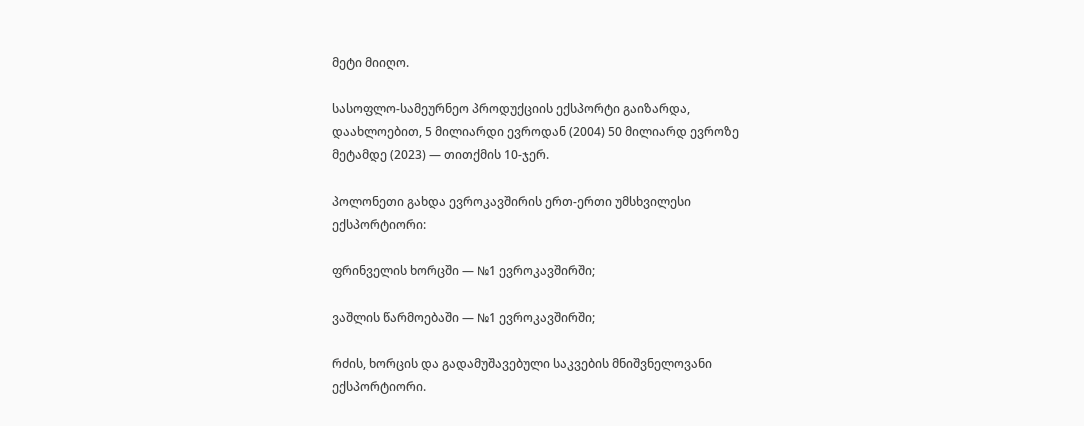მეტი მიიღო.

სასოფლო-სამეურნეო პროდუქციის ექსპორტი გაიზარდა, დაახლოებით, 5 მილიარდი ევროდან (2004) 50 მილიარდ ევროზე მეტამდე (2023) — თითქმის 10-ჯერ.

პოლონეთი გახდა ევროკავშირის ერთ-ერთი უმსხვილესი ექსპორტიორი:

ფრინველის ხორცში — №1 ევროკავშირში;

ვაშლის წარმოებაში — №1 ევროკავშირში;

რძის, ხორცის და გადამუშავებული საკვების მნიშვნელოვანი ექსპორტიორი.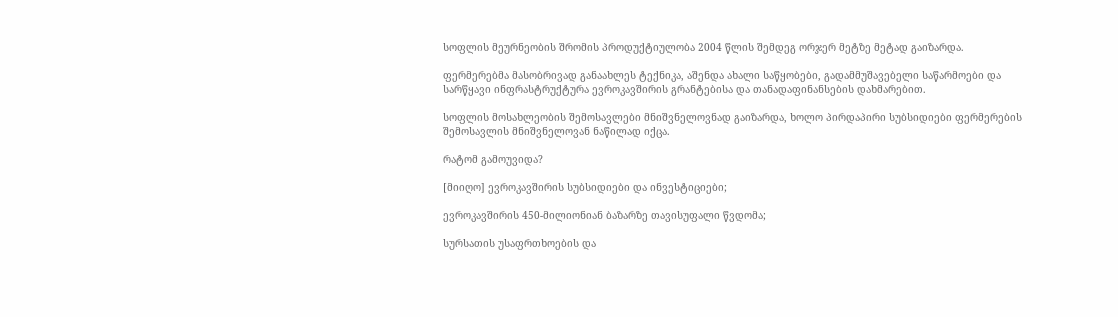სოფლის მეურნეობის შრომის პროდუქტიულობა 2004 წლის შემდეგ ორჯერ მეტზე მეტად გაიზარდა.

ფერმერებმა მასობრივად განაახლეს ტექნიკა, აშენდა ახალი საწყობები, გადამმუშავებელი საწარმოები და სარწყავი ინფრასტრუქტურა ევროკავშირის გრანტებისა და თანადაფინანსების დახმარებით.

სოფლის მოსახლეობის შემოსავლები მნიშვნელოვნად გაიზარდა, ხოლო პირდაპირი სუბსიდიები ფერმერების შემოსავლის მნიშვნელოვან ნაწილად იქცა.

რატომ გამოუვიდა?

[მიიღო] ევროკავშირის სუბსიდიები და ინვესტიციები;

ევროკავშირის 450-მილიონიან ბაზარზე თავისუფალი წვდომა;

სურსათის უსაფრთხოების და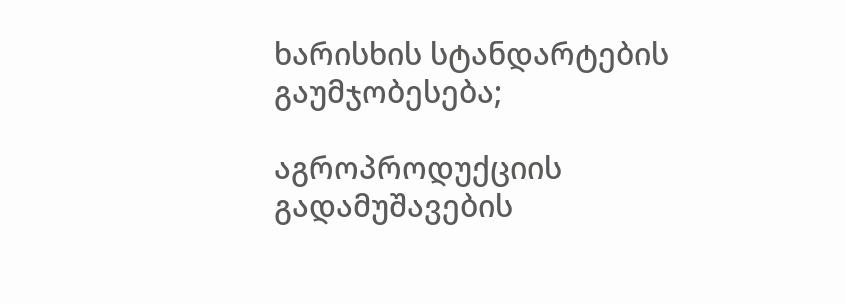ხარისხის სტანდარტების გაუმჯობესება;

აგროპროდუქციის გადამუშავების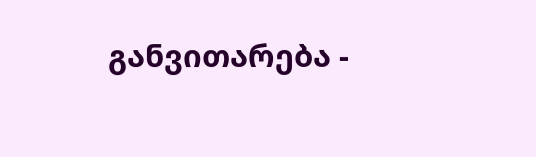განვითარება -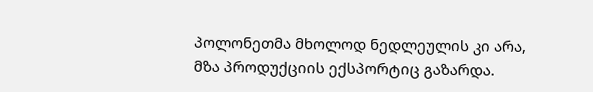პოლონეთმა მხოლოდ ნედლეულის კი არა, მზა პროდუქციის ექსპორტიც გაზარდა.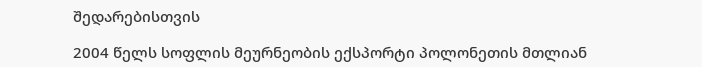შედარებისთვის

2004 წელს სოფლის მეურნეობის ექსპორტი პოლონეთის მთლიან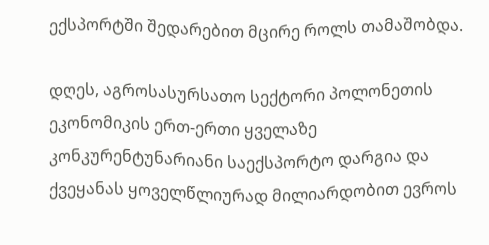ექსპორტში შედარებით მცირე როლს თამაშობდა.

დღეს, აგროსასურსათო სექტორი პოლონეთის ეკონომიკის ერთ-ერთი ყველაზე კონკურენტუნარიანი საექსპორტო დარგია და ქვეყანას ყოველწლიურად მილიარდობით ევროს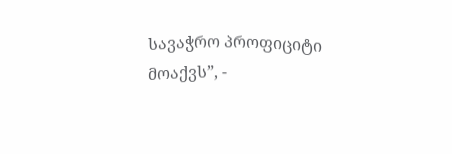სავაჭრო პროფიციტი მოაქვს”, -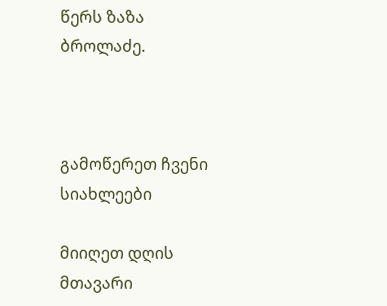წერს ზაზა ბროლაძე.



გამოწერეთ ჩვენი სიახლეები

მიიღეთ დღის მთავარი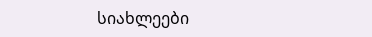სიახლეები